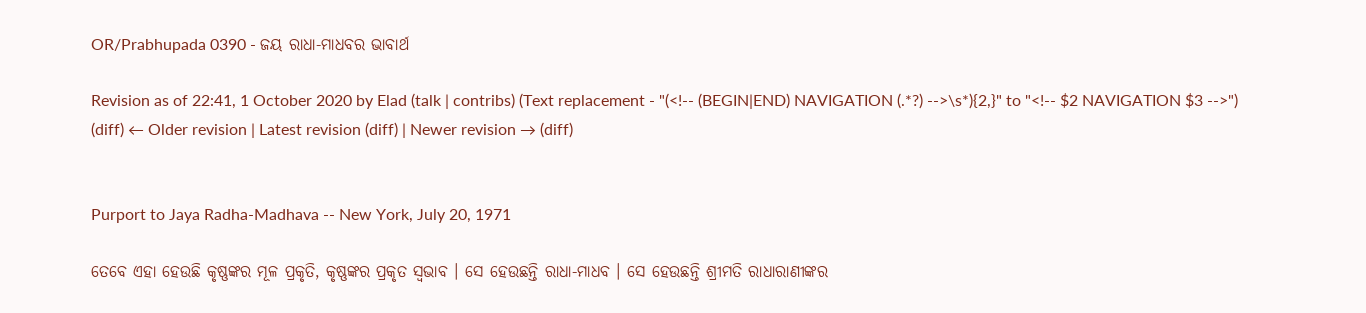OR/Prabhupada 0390 - ଜୟ ରାଧା-ମାଧବର ଭାବାର୍ଥ

Revision as of 22:41, 1 October 2020 by Elad (talk | contribs) (Text replacement - "(<!-- (BEGIN|END) NAVIGATION (.*?) -->\s*){2,}" to "<!-- $2 NAVIGATION $3 -->")
(diff) ← Older revision | Latest revision (diff) | Newer revision → (diff)


Purport to Jaya Radha-Madhava -- New York, July 20, 1971

ତେବେ ଏହା ହେଉଛି କୃଷ୍ଣଙ୍କର ମୂଳ ପ୍ରକୃତି, କୃଷ୍ଣଙ୍କର ପ୍ରକୃତ ସ୍ଵଭାବ । ସେ ହେଉଛନ୍ତି ରାଧା-ମାଧବ । ସେ ହେଉଛନ୍ତି ଶ୍ରୀମତି ରାଧାରାଣୀଙ୍କର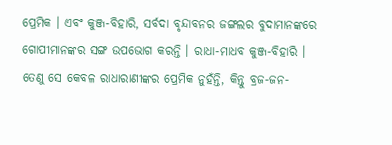ପ୍ରେମିକ । ଏବଂ କୁଞ୍ଜ-ବିହାରି, ସର୍ବଦା ବୃନ୍ଦାବନର ଜଙ୍ଗଲର ବୁଦାମାନଙ୍କରେ ଗୋପୀମାନଙ୍କର ସଙ୍ଗ ଉପଭୋଗ କରନ୍ତି । ରାଧା-ମାଧବ କୁଞ୍ଜ-ବିହାରି । ତେଣୁ ସେ କେବଳ ରାଧାରାଣୀଙ୍କର ପ୍ରେମିକ ନୁହଁନ୍ତି, କିନ୍ତୁ ବ୍ରଜ-ଜନ-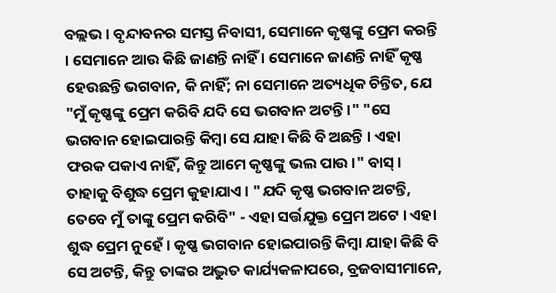ବଲ୍ଲଭ । ବୃନ୍ଦାବନର ସମସ୍ତ ନିବାସୀ, ସେମାନେ କୃଷ୍ଣଙ୍କୁ ପ୍ରେମ କରନ୍ତି । ସେମାନେ ଆଉ କିଛି ଜାଣନ୍ତି ନାହିଁ । ସେମାନେ ଜାଣନ୍ତି ନାହିଁ କୃଷ୍ଣ ହେଉଛନ୍ତି ଭଗବାନ, କି ନାହିଁ; ନା ସେମାନେ ଅତ୍ୟଧିକ ଚିନ୍ତିତ, ଯେ "ମୁଁ କୃଷ୍ଣଙ୍କୁ ପ୍ରେମ କରିବି ଯଦି ସେ ଭଗବାନ ଅଟନ୍ତି ।" "ସେ ଭଗବାନ ହୋଇପାରନ୍ତି କିମ୍ଵା ସେ ଯାହା କିଛି ବି ଅଛନ୍ତି । ଏହା ଫରକ ପକାଏ ନାହିଁ, କିନ୍ତୁ ଆମେ କୃଷ୍ଣଙ୍କୁ ଭଲ ପାଉ ।" ବାସ୍ । ତାହାକୁ ବିଶୁଦ୍ଧ ପ୍ରେମ କୁହାଯାଏ । "ଯଦି କୃଷ୍ଣ ଭଗବାନ ଅଟନ୍ତି, ତେବେ ମୁଁ ତାଙ୍କୁ ପ୍ରେମ କରିବି" - ଏହା ସର୍ତ୍ତଯୁକ୍ତ ପ୍ରେମ ଅଟେ । ଏହା ଶୁଦ୍ଧ ପ୍ରେମ ନୁହେଁ । କୃଷ୍ଣ ଭଗବାନ ହୋଇପାରନ୍ତି କିମ୍ଵା ଯାହା କିଛି ବି ସେ ଅଟନ୍ତି, କିନ୍ତୁ ତାଙ୍କର ଅଦ୍ଭୁତ କାର୍ଯ୍ୟକଳାପରେ, ବ୍ରଜବାସୀମାନେ,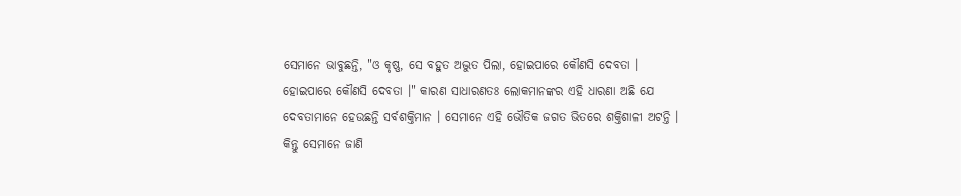ସେମାନେ ଭାବୁଛନ୍ତି, "ଓ କୃଷ୍ଣ, ସେ ବହୁତ ଅଦ୍ଭୁତ ପିଲା, ହୋଇପାରେ କୌଣସି ଦେବତା । ହୋଇପାରେ କୌଣସି ଦେବତା ।" କାରଣ ସାଧାରଣତଃ ଲୋକମାନଙ୍କର ଏହି ଧାରଣା ଅଛି ଯେ ଦେବତାମାନେ ହେଉଛନ୍ତି ସର୍ବଶକ୍ତିମାନ । ସେମାନେ ଏହି ଭୌତିକ ଜଗତ ଭିତରେ ଶକ୍ତିଶାଳୀ ଅଟନ୍ତି । କିନ୍ତୁ ସେମାନେ ଜାଣି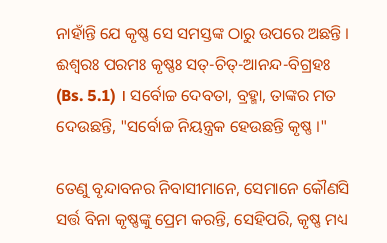ନାହାଁନ୍ତି ଯେ କୃଷ୍ଣ ସେ ସମସ୍ତଙ୍କ ଠାରୁ ଉପରେ ଅଛନ୍ତି । ଈଶ୍ୱରଃ ପରମଃ କୃଷ୍ଣଃ ସତ୍-ଚିତ୍-ଆନନ୍ଦ-ବିଗ୍ରହଃ (Bs. 5.1) । ସର୍ବୋଚ୍ଚ ଦେବତା, ବ୍ରହ୍ମା, ତାଙ୍କର ମତ ଦେଉଛନ୍ତି, "ସର୍ବୋଚ୍ଚ ନିୟନ୍ତ୍ରକ ହେଉଛନ୍ତି କୃଷ୍ଣ ।"

ତେଣୁ ବୃନ୍ଦାବନର ନିବାସୀମାନେ, ସେମାନେ କୌଣସି ସର୍ତ୍ତ ବିନା କୃଷ୍ଣଙ୍କୁ ପ୍ରେମ କରନ୍ତି, ସେହିପରି, କୃଷ୍ଣ ମଧ୍ୟ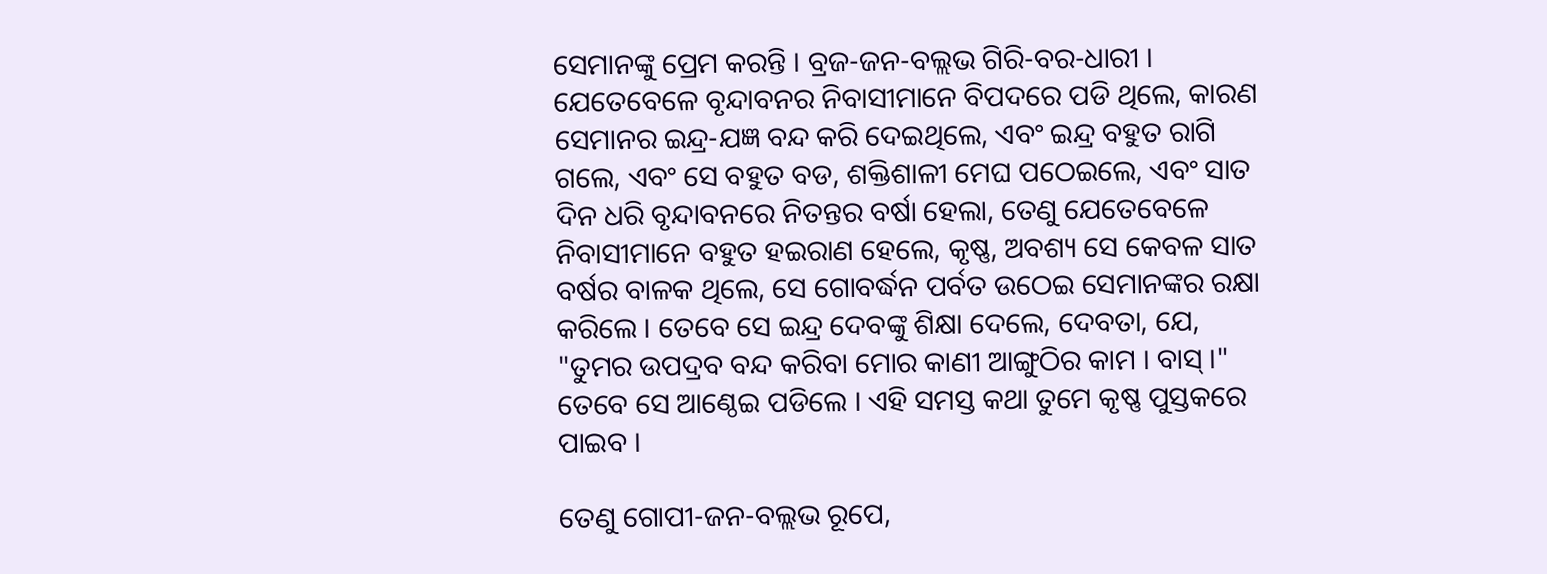ସେମାନଙ୍କୁ ପ୍ରେମ କରନ୍ତି । ବ୍ରଜ-ଜନ-ବଲ୍ଲଭ ଗିରି-ବର-ଧାରୀ । ଯେତେବେଳେ ବୃନ୍ଦାବନର ନିବାସୀମାନେ ବିପଦରେ ପଡି ଥିଲେ, କାରଣ ସେମାନର ଇନ୍ଦ୍ର-ଯଜ୍ଞ ବନ୍ଦ କରି ଦେଇଥିଲେ, ଏବଂ ଇନ୍ଦ୍ର ବହୁତ ରାଗି ଗଲେ, ଏବଂ ସେ ବହୁତ ବଡ, ଶକ୍ତିଶାଳୀ ମେଘ ପଠେଇଲେ, ଏବଂ ସାତ ଦିନ ଧରି ବୃନ୍ଦାବନରେ ନିତନ୍ତର ବର୍ଷା ହେଲା, ତେଣୁ ଯେତେବେଳେ ନିବାସୀମାନେ ବହୁତ ହଇରାଣ ହେଲେ, କୃଷ୍ଣ, ଅବଶ୍ୟ ସେ କେବଳ ସାତ ବର୍ଷର ବାଳକ ଥିଲେ, ସେ ଗୋବର୍ଦ୍ଧନ ପର୍ବତ ଉଠେଇ ସେମାନଙ୍କର ରକ୍ଷା କରିଲେ । ତେବେ ସେ ଇନ୍ଦ୍ର ଦେବଙ୍କୁ ଶିକ୍ଷା ଦେଲେ, ଦେବତା, ଯେ, "ତୁମର ଉପଦ୍ରବ ବନ୍ଦ କରିବା ମୋର କାଣୀ ଆଙ୍ଗୁଠିର କାମ । ବାସ୍ ।" ତେବେ ସେ ଆଣ୍ଠେଇ ପଡିଲେ । ଏହି ସମସ୍ତ କଥା ତୁମେ କୃଷ୍ଣ ପୁସ୍ତକରେ ପାଇବ ।

ତେଣୁ ଗୋପୀ-ଜନ-ବଲ୍ଲଭ ରୂପେ,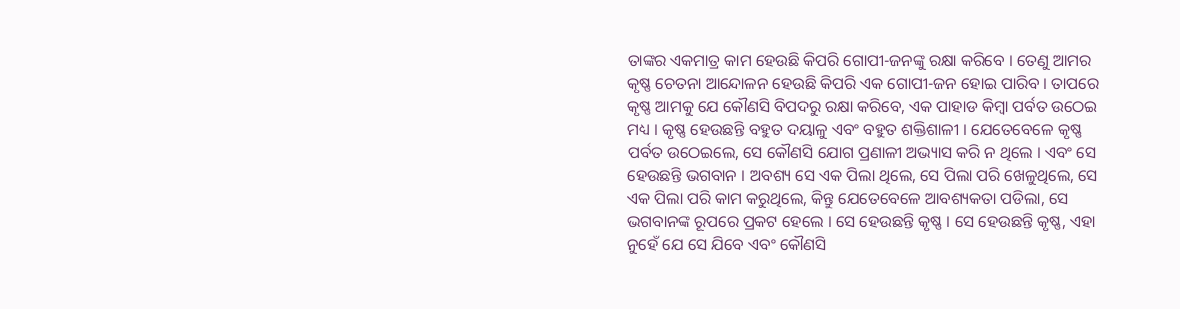ତାଙ୍କର ଏକମାତ୍ର କାମ ହେଉଛି କିପରି ଗୋପୀ-ଜନଙ୍କୁ ରକ୍ଷା କରିବେ । ତେଣୁ ଆମର କୃଷ୍ଣ ଚେତନା ଆନ୍ଦୋଳନ ହେଉଛି କିପରି ଏକ ଗୋପୀ-ଜନ ହୋଇ ପାରିବ । ତାପରେ କୃଷ୍ଣ ଆମକୁ ଯେ କୌଣସି ବିପଦରୁ ରକ୍ଷା କରିବେ, ଏକ ପାହାଡ କିମ୍ଵା ପର୍ବତ ଉଠେଇ ମଧ୍ୟ । କୃଷ୍ଣ ହେଉଛନ୍ତି ବହୁତ ଦୟାଳୁ ଏବଂ ବହୁତ ଶକ୍ତିଶାଳୀ । ଯେତେବେଳେ କୃଷ୍ଣ ପର୍ବତ ଉଠେଇଲେ, ସେ କୌଣସି ଯୋଗ ପ୍ରଣାଳୀ ଅଭ୍ୟାସ କରି ନ ଥିଲେ । ଏବଂ ସେ ହେଉଛନ୍ତି ଭଗବାନ । ଅବଶ୍ୟ ସେ ଏକ ପିଲା ଥିଲେ, ସେ ପିଲା ପରି ଖେଳୁଥିଲେ, ସେ ଏକ ପିଲା ପରି କାମ କରୁଥିଲେ, କିନ୍ତୁ ଯେତେବେଳେ ଆବଶ୍ୟକତା ପଡିଲା, ସେ ଭଗବାନଙ୍କ ରୂପରେ ପ୍ରକଟ ହେଲେ । ସେ ହେଉଛନ୍ତି କୃଷ୍ଣ । ସେ ହେଉଛନ୍ତି କୃଷ୍ଣ, ଏହା ନୁହେଁ ଯେ ସେ ଯିବେ ଏବଂ କୌଣସି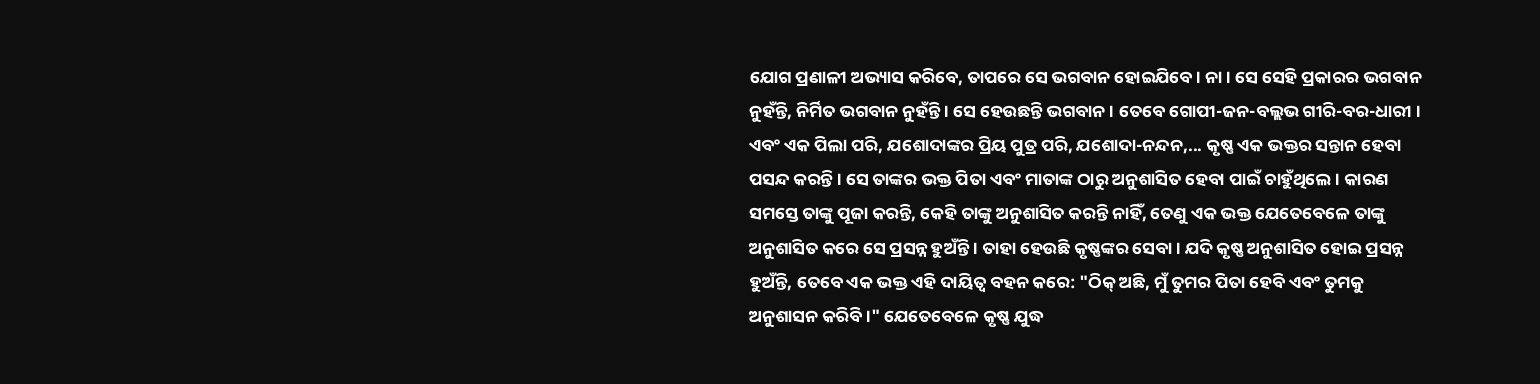ଯୋଗ ପ୍ରଣାଳୀ ଅଭ୍ୟାସ କରିବେ, ତାପରେ ସେ ଭଗବାନ ହୋଇଯିବେ । ନା । ସେ ସେହି ପ୍ରକାରର ଭଗବାନ ନୁହଁନ୍ତି, ନିର୍ମିତ ଭଗବାନ ନୁହଁନ୍ତି । ସେ ହେଉଛନ୍ତି ଭଗବାନ । ତେବେ ଗୋପୀ-ଜନ-ବଲ୍ଲଭ ଗୀରି-ବର-ଧାରୀ । ଏବଂ ଏକ ପିଲା ପରି, ଯଶୋଦାଙ୍କର ପ୍ରିୟ ପୁତ୍ର ପରି, ଯଶୋଦା-ନନ୍ଦନ,... କୃଷ୍ଣ ଏକ ଭକ୍ତର ସନ୍ତାନ ହେବା ପସନ୍ଦ କରନ୍ତି । ସେ ତାଙ୍କର ଭକ୍ତ ପିତା ଏବଂ ମାତାଙ୍କ ଠାରୁ ଅନୁଶାସିତ ହେବା ପାଇଁ ଚାହୁଁଥିଲେ । କାରଣ ସମସ୍ତେ ତାଙ୍କୁ ପୂଜା କରନ୍ତି, କେହି ତାଙ୍କୁ ଅନୁଶାସିତ କରନ୍ତି ନାହିଁ, ତେଣୁ ଏକ ଭକ୍ତ ଯେତେବେଳେ ତାଙ୍କୁ ଅନୁଶାସିତ କରେ ସେ ପ୍ରସନ୍ନ ହୁଅଁନ୍ତି । ତାହା ହେଉଛି କୃଷ୍ଣଙ୍କର ସେବା । ଯଦି କୃଷ୍ଣ ଅନୁଶାସିତ ହୋଇ ପ୍ରସନ୍ନ ହୁଅଁନ୍ତି, ତେବେ ଏକ ଭକ୍ତ ଏହି ଦାୟିତ୍ଵ ବହନ କରେ: "ଠିକ୍ ଅଛି, ମୁଁ ତୁମର ପିତା ହେବି ଏବଂ ତୁମକୁ ଅନୁଶାସନ କରିବି ।" ଯେତେବେଳେ କୃଷ୍ଣ ଯୁଦ୍ଧ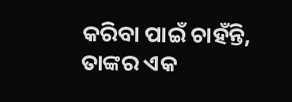କରିବା ପାଇଁ ଚାହଁନ୍ତି, ତାଙ୍କର ଏକ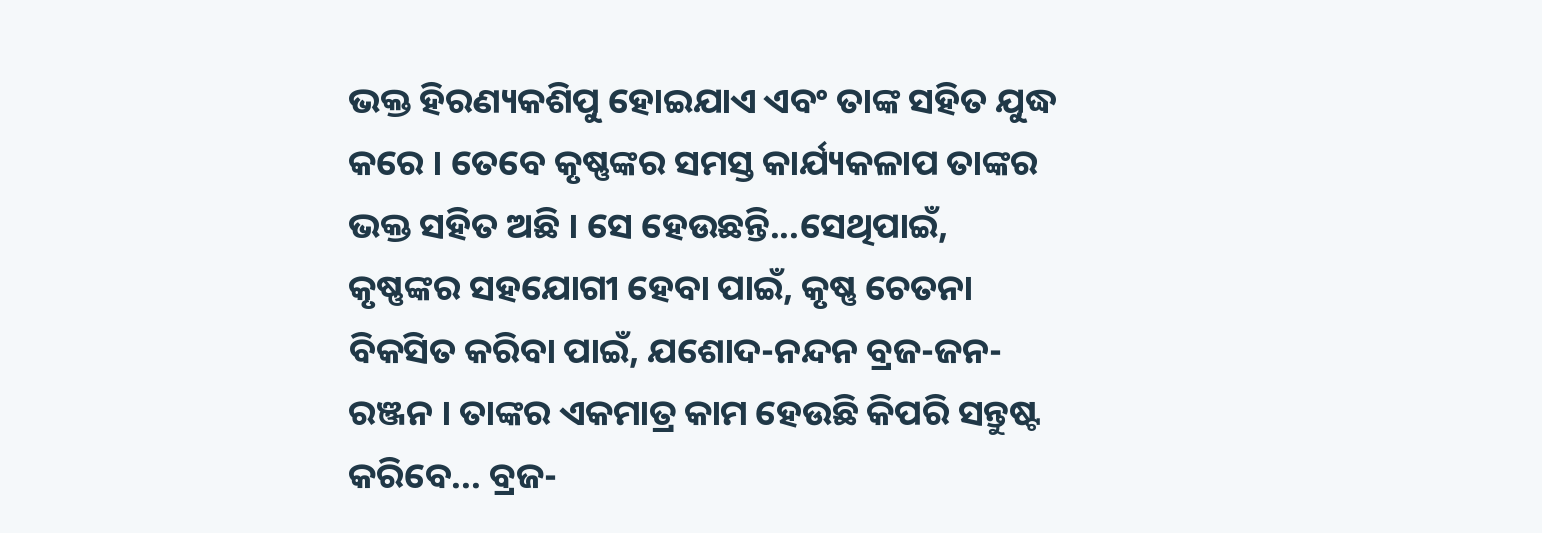ଭକ୍ତ ହିରଣ୍ୟକଶିପୁ ହୋଇଯାଏ ଏବଂ ତାଙ୍କ ସହିତ ଯୁଦ୍ଧ କରେ । ତେବେ କୃଷ୍ଣଙ୍କର ସମସ୍ତ କାର୍ଯ୍ୟକଳାପ ତାଙ୍କର ଭକ୍ତ ସହିତ ଅଛି । ସେ ହେଉଛନ୍ତି...ସେଥିପାଇଁ, କୃଷ୍ଣଙ୍କର ସହଯୋଗୀ ହେବା ପାଇଁ, କୃଷ୍ଣ ଚେତନା ବିକସିତ କରିବା ପାଇଁ, ଯଶୋଦ-ନନ୍ଦନ ବ୍ରଜ-ଜନ-ରଞ୍ଜନ । ତାଙ୍କର ଏକମାତ୍ର କାମ ହେଉଛି କିପରି ସନ୍ତୁଷ୍ଟ କରିବେ... ବ୍ରଜ-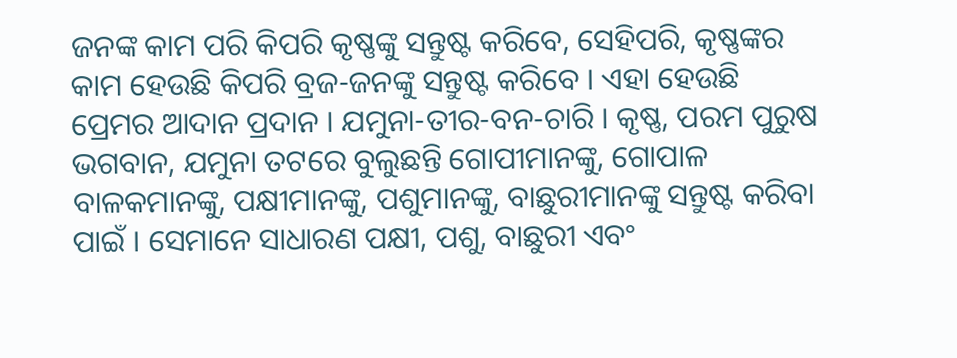ଜନଙ୍କ କାମ ପରି କିପରି କୃଷ୍ଣଙ୍କୁ ସନ୍ତୁଷ୍ଟ କରିବେ, ସେହିପରି, କୃଷ୍ଣଙ୍କର କାମ ହେଉଛି କିପରି ବ୍ରଜ-ଜନଙ୍କୁ ସନ୍ତୁଷ୍ଟ କରିବେ । ଏହା ହେଉଛି ପ୍ରେମର ଆଦାନ ପ୍ରଦାନ । ଯମୁନା-ତୀର-ବନ-ଚାରି । କୃଷ୍ଣ, ପରମ ପୁରୁଷ ଭଗବାନ, ଯମୁନା ତଟରେ ବୁଲୁଛନ୍ତି ଗୋପୀମାନଙ୍କୁ, ଗୋପାଳ ବାଳକମାନଙ୍କୁ, ପକ୍ଷୀମାନଙ୍କୁ, ପଶୁମାନଙ୍କୁ, ବାଛୁରୀମାନଙ୍କୁ ସନ୍ତୁଷ୍ଟ କରିବା ପାଇଁ । ସେମାନେ ସାଧାରଣ ପକ୍ଷୀ, ପଶୁ, ବାଛୁରୀ ଏବଂ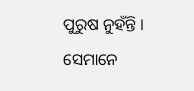ପୁରୁଷ ନୁହଁନ୍ତି । ସେମାନେ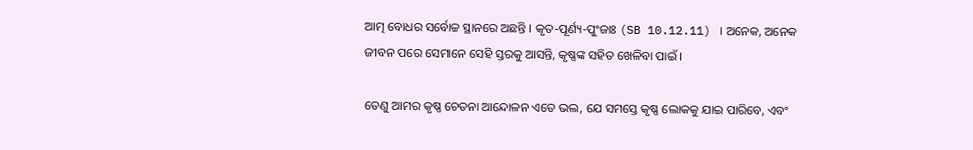ଆତ୍ମ ବୋଧର ସର୍ବୋଚ୍ଚ ସ୍ଥାନରେ ଅଛନ୍ତି । କୃତ-ପୂର୍ଣ୍ୟ-ପୁଂଜାଃ (SB 10.12.11) । ଅନେକ, ଅନେକ ଜୀବନ ପରେ ସେମାନେ ସେହି ସ୍ତରକୁ ଆସନ୍ତି, କୃଷ୍ଣଙ୍କ ସହିତ ଖେଳିବା ପାଇଁ ।

ତେଣୁ ଆମର କୃଷ୍ଣ ଚେତନା ଆନ୍ଦୋଳନ ଏତେ ଭଲ, ଯେ ସମସ୍ତେ କୃଷ୍ଣ ଲୋକକୁ ଯାଇ ପାରିବେ, ଏବଂ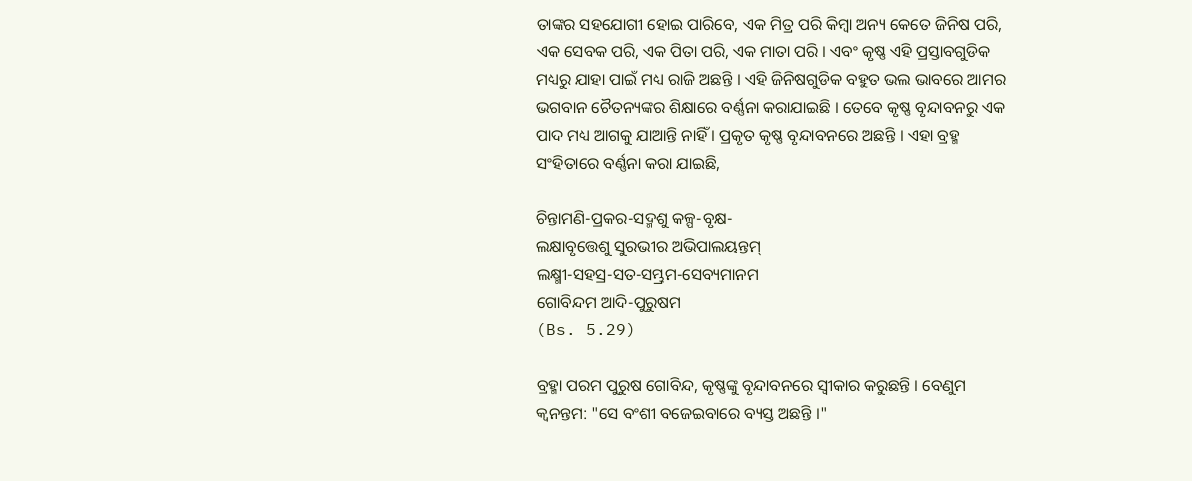ତାଙ୍କର ସହଯୋଗୀ ହୋଇ ପାରିବେ, ଏକ ମିତ୍ର ପରି କିମ୍ଵା ଅନ୍ୟ କେତେ ଜିନିଷ ପରି, ଏକ ସେବକ ପରି, ଏକ ପିତା ପରି, ଏକ ମାତା ପରି । ଏବଂ କୃଷ୍ଣ ଏହି ପ୍ରସ୍ତାବଗୁଡିକ ମଧ୍ୟରୁ ଯାହା ପାଇଁ ମଧ୍ୟ ରାଜି ଅଛନ୍ତି । ଏହି ଜିନିଷଗୁଡିକ ବହୁତ ଭଲ ଭାବରେ ଆମର ଭଗବାନ ଚୈତନ୍ୟଙ୍କର ଶିକ୍ଷାରେ ବର୍ଣ୍ଣନା କରାଯାଇଛି । ତେବେ କୃଷ୍ଣ ବୃନ୍ଦାବନରୁ ଏକ ପାଦ ମଧ୍ୟ ଆଗକୁ ଯାଆନ୍ତି ନାହିଁ । ପ୍ରକୃତ କୃଷ୍ଣ ବୃନ୍ଦାବନରେ ଅଛନ୍ତି । ଏହା ବ୍ରହ୍ମ ସଂହିତାରେ ବର୍ଣ୍ଣନା କରା ଯାଇଛି,

ଚିନ୍ତାମଣି-ପ୍ରକର-ସଦ୍ମଶୁ କଳ୍ପ-ବୃକ୍ଷ-
ଲକ୍ଷାବୃତ୍ତେଶୁ ସୁରଭୀର ଅଭିପାଲୟନ୍ତମ୍
ଲକ୍ଷ୍ମୀ-ସହସ୍ର-ସତ-ସମ୍ଭ୍ରମ-ସେବ୍ୟମାନମ
ଗୋବିନ୍ଦମ ଆଦି-ପୁରୁଷମ
(Bs. 5.29)

ବ୍ରହ୍ମା ପରମ ପୁରୁଷ ଗୋବିନ୍ଦ, କୃଷ୍ଣଙ୍କୁ ବୃନ୍ଦାବନରେ ସ୍ଵୀକାର କରୁଛନ୍ତି । ବେଣୁମ କ୍ଵନନ୍ତମ: "ସେ ବଂଶୀ ବଜେଇବାରେ ବ୍ୟସ୍ତ ଅଛନ୍ତି ।"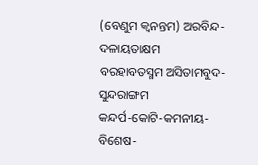(ବେଣୁମ କ୍ଵନନ୍ତମ) ଅରବିନ୍ଦ-ଦଳାୟତାକ୍ଷମ
ବରହାବତସ୍ମମ ଅସିତାମବୁଦ-ସୁନ୍ଦରାଙ୍ଗମ
କନ୍ଦର୍ପ-କୋଟି-କମନୀୟ-ବିଶେଷ-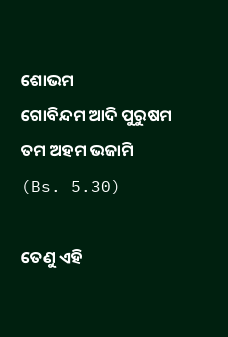ଶୋଭମ
ଗୋବିନ୍ଦମ ଆଦି ପୁରୁଷମ ତମ ଅହମ ଭଜାମି
(Bs. 5.30)

ତେଣୁ ଏହି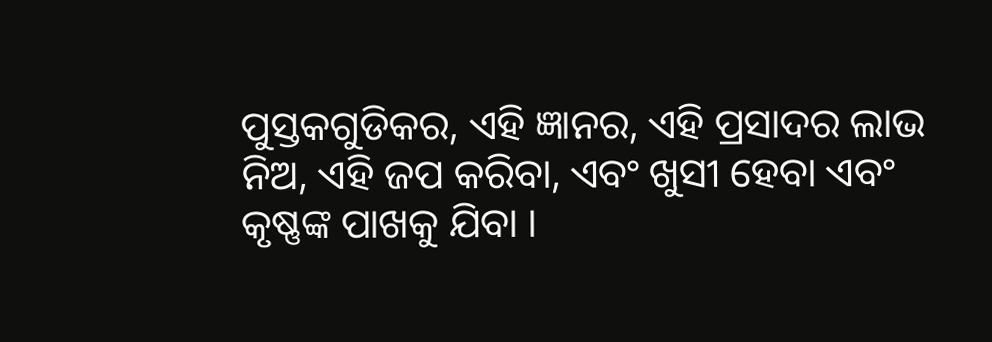ପୁସ୍ତକଗୁଡିକର, ଏହି ଜ୍ଞାନର, ଏହି ପ୍ରସାଦର ଲାଭ ନିଅ, ଏହି ଜପ କରିବା, ଏବଂ ଖୁସୀ ହେବା ଏବଂ କୃଷ୍ଣଙ୍କ ପାଖକୁ ଯିବା ।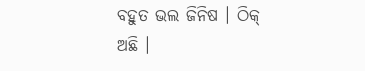ବହୁତ ଭଲ ଜିନିଷ । ଠିକ୍ ଅଛି ।